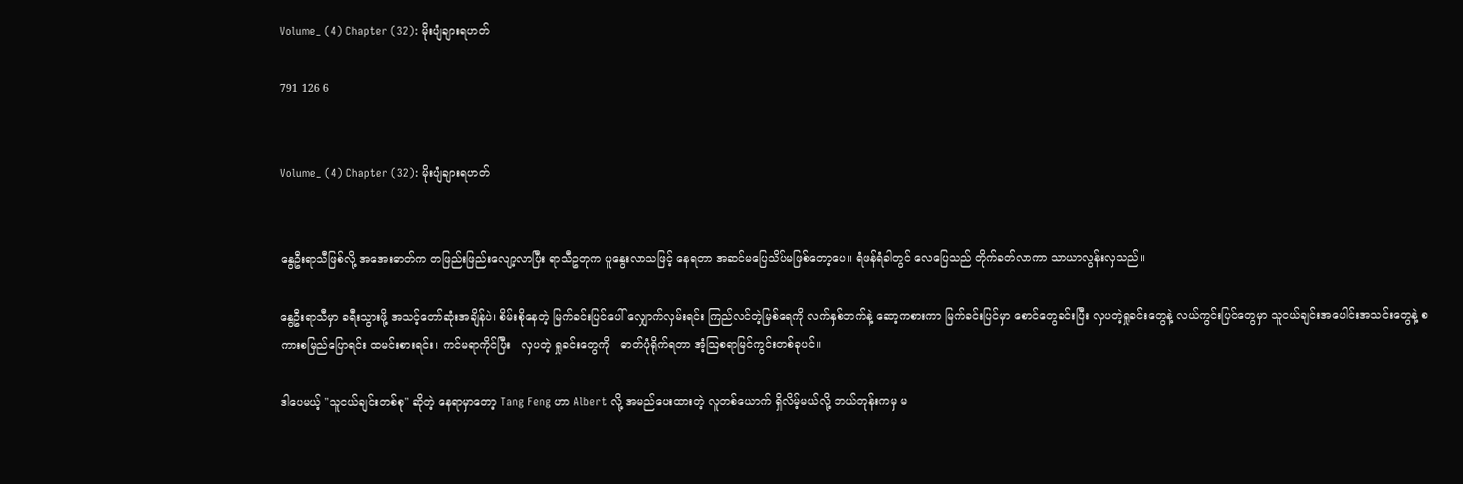Volume_ (4) Chapter (32): မိုးပျံချားရဟတ်

791 126 6


Volume_ (4) Chapter (32): မိုးပျံချားရဟတ်


နွေဦးရာသီဖြစ်လို့ အအေးဓာတ်က တဖြည်းဖြည်းလျော့လာပြီး ရာသီဥတုက ပူနွေးလာသဖြင့် နေရတာ အဆင်မပြေသိပ်မဖြစ်တော့ပေ။ ရံဖန်ရံခါတွင် လေပြေသည် တိုက်ခတ်လာကာ သာယာလွန်းလှသည်။

နွေဦးရာသီမှာ ခရီးသွားဖို့ အသင့်တော်ဆုံးအချိန်ပဲ၊ စိမ်းစိုနေတဲ့ မြက်ခင်းပြင်ပေါ် လျှောက်လှမ်းရင်း ကြည်လင်တဲ့မြစ်ရေကို လက်နှစ်ဘက်နဲ့ ဆော့ကစားကာ မြက်ခင်းပြင်မှာ စောင်တွေခင်းပြီး လှပတဲ့ရှုခင်းတွေနဲ့ လယ်ကွင်းပြင်တွေမှာ သူငယ်ချင်းအပေါင်းအသင်းတွေနဲ့ စကားစမြည်ပြောရင်း ထမင်းစားရင်း၊ ကင်မရာကိုင်ပြီး   လှပတဲ့ ရှုခင်းတွေကို   ဓာတ်ပုံရိုက်ရတာ အံ့သြစရာမြင်ကွင်းတစ်ခုပင်။

ဒါပေမယ့် "သူငယ်ချင်းတစ်စု" ဆိုတဲ့ နေရာမှာတော့ Tang Feng ဟာ Albert လို့ အမည်ပေးထားတဲ့ လူတစ်ယောက် ရှိလိမ့်မယ်လို့ ဘယ်တုန်းကမှ မ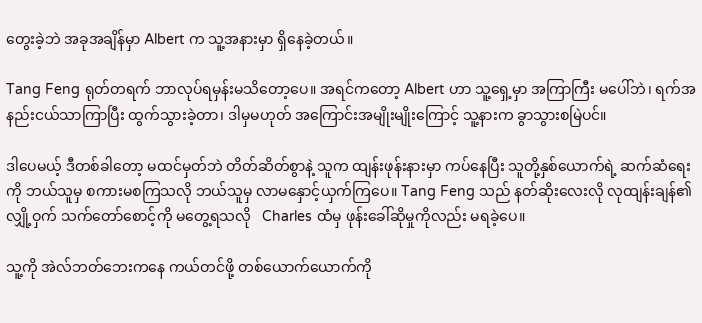တွေးခဲ့ဘဲ အခုအချိန်မှာ Albert က သူ့အနားမှာ ရှိနေခဲ့တယ်။

Tang Feng ရုတ်တရက် ဘာလုပ်ရမှန်းမသိတော့ပေ။ အရင်ကတော့ Albert ဟာ သူ့ရှေ့မှာ အကြာကြီး မပေါ်ဘဲ၊ ရက်အနည်းငယ်သာကြာပြီး ထွက်သွားခဲ့တာ၊ ဒါမှမဟုတ် အကြောင်းအမျိုးမျိုးကြောင့် သူ့နားက ခွာသွားစမြဲပင်။

ဒါပေမယ့် ဒီတစ်ခါတော့ မထင်မှတ်ဘဲ တိတ်ဆိတ်စွာနဲ့ သူက ထျန်းဖုန်းနားမှာ ကပ်နေပြီး သူတို့နှစ်ယောက်ရဲ့ ဆက်ဆံရေးကို ဘယ်သူမှ စကားမစကြသလို ဘယ်သူမှ လာမနှောင့်ယှက်ကြပေ။ Tang Feng သည် နတ်ဆိုးလေးလို လုထျန်းချန်၏ လျှို့ဝှက် သက်တော်စောင့်ကို မတွေ့ရသလို   Charles ထံမှ ဖုန်းခေါ်ဆိုမှုကိုလည်း မရခဲ့ပေ။

သူ့ကို အဲလ်ဘတ်ဘေးကနေ ကယ်တင်ဖို့ တစ်ယောက်ယောက်ကို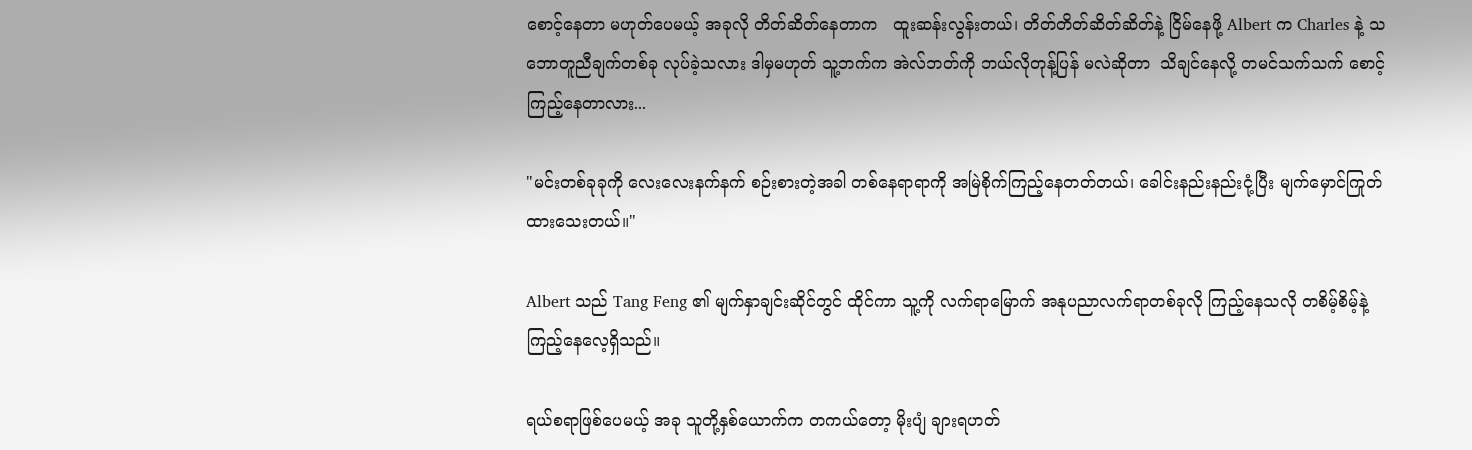စောင့်နေတာ မဟုတ်ပေမယ့် အခုလို တိတ်ဆိတ်နေတာက   ထူးဆန်းလွန်းတယ်၊ တိတ်တိတ်ဆိတ်ဆိတ်နဲ့ ငြိမ်နေဖို့ Albert က Charles နဲ့ သဘောတူညီချက်တစ်ခု လုပ်ခဲ့သလား ဒါမှမဟုတ် သူ့ဘက်က အဲလ်ဘတ်ကို ဘယ်လိုတုန့်ပြန် မလဲဆိုတာ  သိချင်နေလို့ တမင်သက်သက် စောင့်ကြည့်နေတာလား...

"မင်းတစ်ခုခုကို လေးလေးနက်နက် စဉ်းစားတဲ့အခါ တစ်နေရာရာကို အမြဲစိုက်ကြည့်နေတတ်တယ်၊ ခေါင်းနည်းနည်းငုံ့ပြီး မျက်မှောင်ကြုတ်ထားသေးတယ်။"

Albert သည် Tang Feng ၏ မျက်နှာချင်းဆိုင်တွင် ထိုင်ကာ သူ့ကို လက်ရာမြောက် အနုပညာလက်ရာတစ်ခုလို ကြည့်နေသလို တစိမ့်စိမ့်နဲ့ ကြည့်နေလေ့ရှိသည်။

ရယ်စရာဖြစ်ပေမယ့် အခု သူတို့နှစ်ယောက်က တကယ်တော့ မိုးပျံ ချားရဟတ်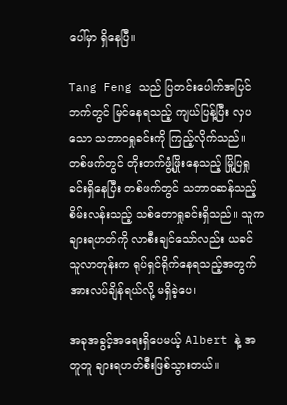ပေါ်မှာ ရှိနေပြီ။

Tang Feng သည် ပြတင်းပေါက်အပြင်ဘက်တွင် မြင်နေရသည့် ကျယ်ပြန့်ပြီး လှပသော သဘာဝရှုခင်းကို ကြည့်လိုက်သည်။ တစ်ဖက်တွင် တိုးတက်ဖွံ့ဖြိုးနေသည့် မြို့ပြရှုခင်းရှိနေပြီး တစ်ဖက်တွင် သဘာဝဆန်သည့် စိမ်းလန်းသည့် သစ်တောရှုခင်းရှိသည်။ သူက  ချားရဟတ်ကို လာစီးချင်သော်လည်း ယခင် သူလာတုန်းက ရုပ်ရှင်ရိုက်နေရသည့်အတွက် အားလပ်ချိန်ရယ်လို့ မရှိခဲ့ပေ၊

အခုအခွင့်အရေးရှိပေမယ့် Albert နဲ့ အတူတူ ချားရဟတ်စီးဖြစ်သွားတယ်။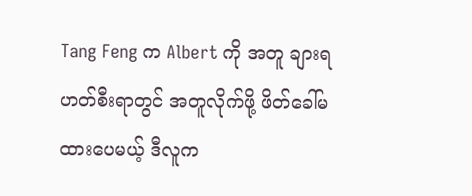Tang Feng က Albert ကို အတူ ချားရဟတ်စီးရာတွင် အတူလိုက်ဖို့ ဖိတ်ခေါ်မထားပေမယ့် ဒီလူက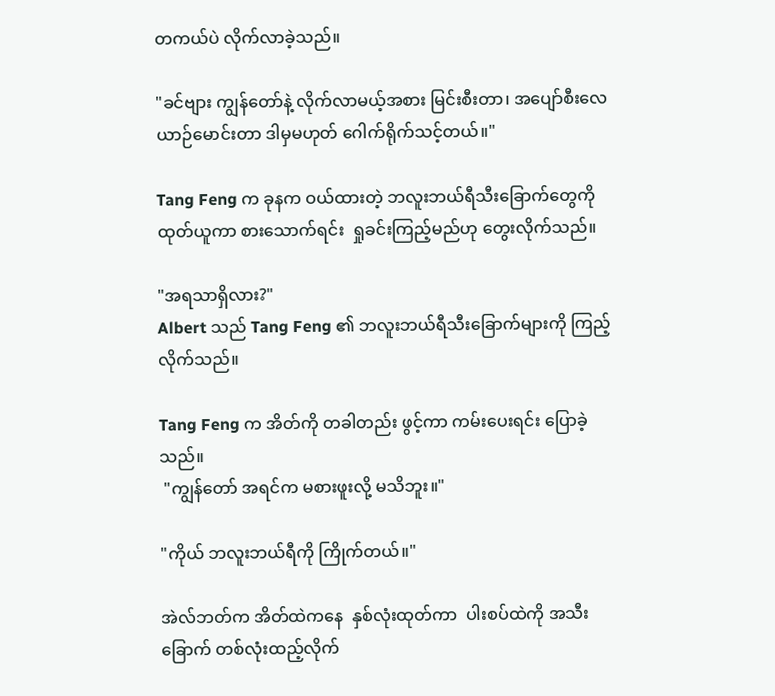တကယ်ပဲ လိုက်လာခဲ့သည်။

"ခင်ဗျား ကျွန်တော်နဲ့ လိုက်လာမယ့်အစား မြင်းစီးတာ၊ အပျော်စီးလေယာဉ်မောင်းတာ ဒါမှမဟုတ် ဂေါက်ရိုက်သင့်တယ်။"

Tang Feng က ခုနက ဝယ်ထားတဲ့ ဘလူးဘယ်ရီသီးခြောက်တွေကို ထုတ်ယူကာ စားသောက်ရင်း  ရှုခင်းကြည့်မည်ဟု တွေးလိုက်သည်။

"အရသာရှိလား?"
Albert သည် Tang Feng ၏ ဘလူးဘယ်ရီသီးခြောက်များကို ကြည့်လိုက်သည်။

Tang Feng က အိတ်ကို တခါတည်း ဖွင့်ကာ ကမ်းပေးရင်း ပြောခဲ့သည်။
 "ကျွန်တော် အရင်က မစားဖူးလို့ မသိဘူး။"

"ကိုယ် ဘလူးဘယ်ရီကို ကြိုက်တယ်။"

အဲလ်ဘတ်က အိတ်ထဲကနေ  နှစ်လုံးထုတ်ကာ  ပါးစပ်ထဲကို အသီးခြောက် တစ်လုံးထည့်လိုက်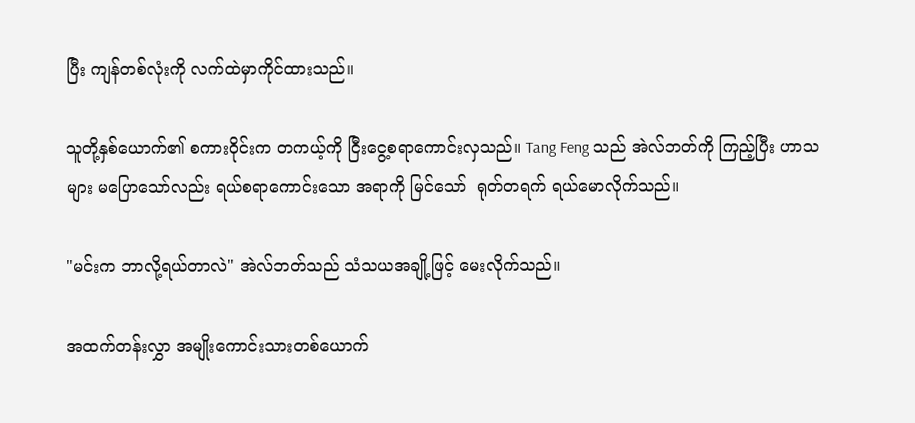ပြီး ကျန်တစ်လုံးကို လက်ထဲမှာကိုင်ထားသည်။

သူတို့နှစ်ယောက်၏ စကားဝိုင်းက တကယ့်ကို ငြီးငွေ့စရာကောင်းလှသည်။ Tang Feng သည် အဲလ်ဘတ်ကို ကြည့်ပြီး ဟာသများ မပြောသော်လည်း ရယ်စရာကောင်းသော အရာကို မြင်သော်  ရုတ်တရက် ရယ်မောလိုက်သည်။

"မင်းက ဘာလို့ရယ်တာလဲ" အဲလ်ဘတ်သည် သံသယအချို့ဖြင့် မေးလိုက်သည်။

အထက်တန်းလွှာ အမျိုးကောင်းသားတစ်ယောက်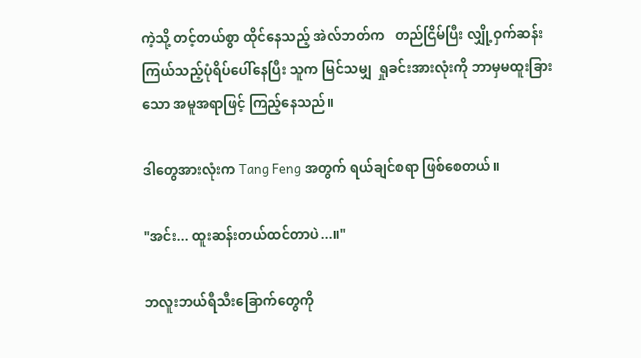ကဲ့သို့ တင့်တယ်စွာ ထိုင်နေသည့် အဲလ်ဘတ်က   တည်ငြိမ်ပြီး လျှို့ဝှက်ဆန်းကြယ်သည့်ပုံရိပ်ပေါ်နေပြီး သူက မြင်သမျှ  ရှုခင်းအားလုံးကို ဘာမှမထူးခြားသော အမူအရာဖြင့် ကြည့်နေသည်။

ဒါတွေအားလုံးက Tang Feng အတွက် ရယ်ချင်စရာ ဖြစ်စေတယ်။

"အင်း... ထူးဆန်းတယ်ထင်တာပဲ...။"

ဘလူးဘယ်ရီသီးခြောက်တွေကို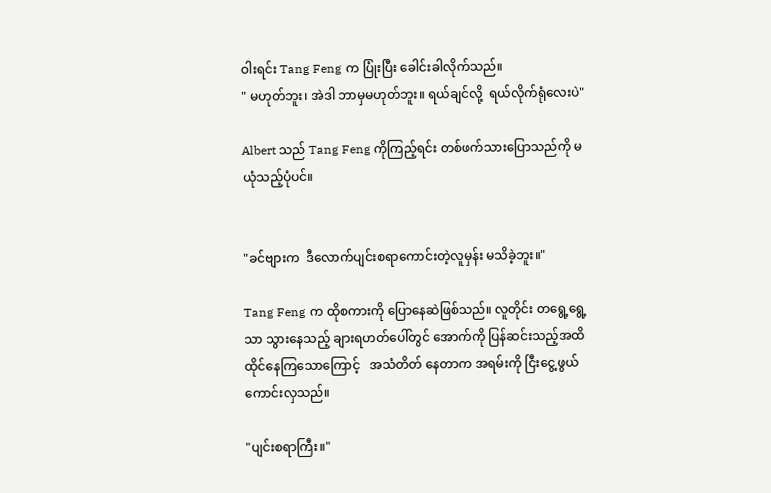ဝါးရင်း Tang Feng က ပြုံးပြီး ခေါင်းခါလိုက်သည်။
" မဟုတ်ဘူး၊ အဲဒါ ဘာမှမဟုတ်ဘူး။ ရယ်ချင်လို့  ရယ်လိုက်ရုံလေးပဲ"

Albert သည် Tang Feng ကိုကြည့်ရင်း တစ်ဖက်သားပြောသည်ကို မယုံသည့်ပုံပင်။


"ခင်ဗျားက  ဒီလောက်ပျင်းစရာကောင်းတဲ့လူမှန်း မသိခဲ့ဘူး။"

Tang Feng က ထိုစကားကို ပြောနေဆဲဖြစ်သည်။ လူတိုင်း တရွေ့ရွေ့သာ သွားနေသည့် ချားရဟတ်ပေါ်တွင် အောက်ကို ပြန်ဆင်းသည့်အထိ ထိုင်နေကြသောကြောင့်   အသံတိတ် နေတာက အရမ်းကို ငြီးငွေ့ဖွယ်ကောင်းလှသည်။

"ပျင်းစရာကြီး။"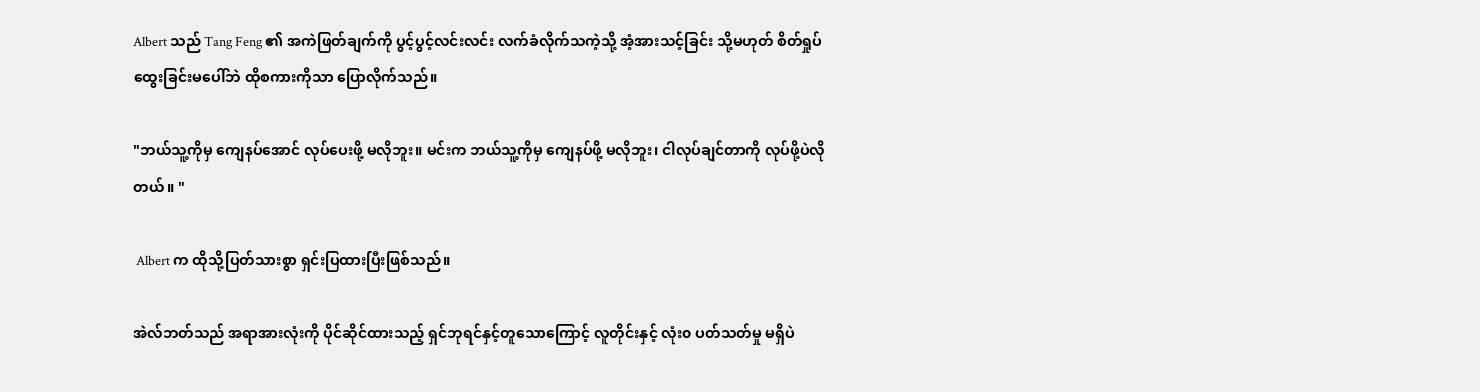Albert သည် Tang Feng ၏ အကဲဖြတ်ချက်ကို ပွင့်ပွင့်လင်းလင်း လက်ခံလိုက်သကဲ့သို့ အံ့အားသင့်ခြင်း သို့မဟုတ် စိတ်ရှုပ်ထွေးခြင်းမပေါ်ဘဲ ထိုစကားကိုသာ ပြောလိုက်သည်။

"ဘယ်သူ့ကိုမှ ကျေနပ်အောင် လုပ်ပေးဖို့ မလိုဘူး။ မင်းက ဘယ်သူ့ကိုမှ ကျေနပ်ဖို့ မလိုဘူး၊ ငါလုပ်ချင်တာကို လုပ်ဖို့ပဲလိုတယ်။ "

 Albert က ထိုသို့ပြတ်သားစွာ ရှင်းပြထားပြီးဖြစ်သည်။

အဲလ်ဘတ်သည် အရာအားလုံးကို ပိုင်ဆိုင်ထားသည့် ရှင်ဘုရင်နှင့်တူသောကြောင့် လူတိုင်းနှင့် လုံး၀ ပတ်သတ်မှု မရှိပဲ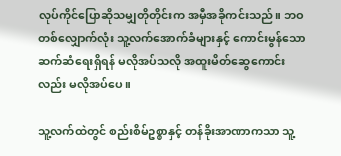လုပ်ကိုင်ပြောဆိုသမျှတိုတိုင်းက အမှီအခိုကင်းသည်။ ဘဝတစ်လျှောက်လုံး သူ့လက်အောက်ခံများနှင့် ကောင်းမွန်သောဆက်ဆံရေးရှိရန် မလိုအပ်သလို အထူးမိတ်ဆွေကောင်းလည်း မလိုအပ်ပေ။

သူ့လက်ထဲတွင် စည်းစိမ်ဥစ္စာနှင့် တန်ခိုးအာဏာကသာ သူ့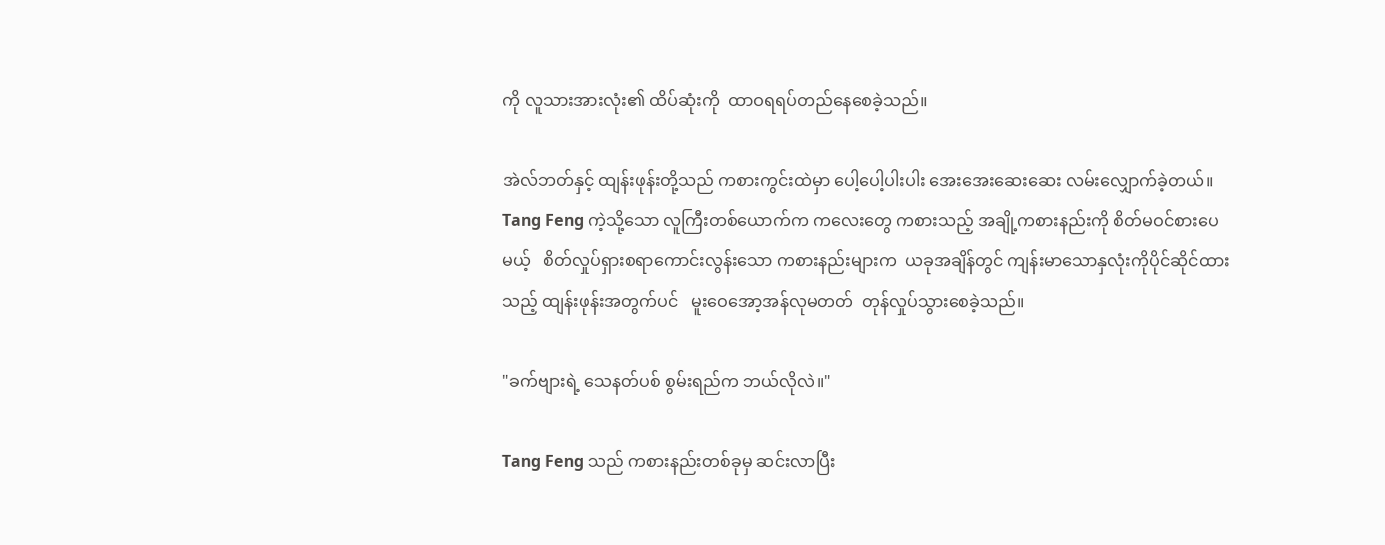ကို လူသားအားလုံး၏ ထိပ်ဆုံးကို  ထာဝရရပ်တည်နေစေခဲ့သည်။

အဲလ်ဘတ်နှင့် ထျန်းဖုန်းတို့သည် ကစားကွင်းထဲမှာ ပေါ့ပေါ့ပါးပါး အေးအေးဆေးဆေး လမ်းလျှောက်ခဲ့တယ်။ Tang Feng ကဲ့သို့သော လူကြီးတစ်ယောက်က ကလေးတွေ ကစားသည့် အချို့ကစားနည်းကို စိတ်မဝင်စားပေမယ့်   စိတ်လှုပ်ရှားစရာကောင်းလွန်းသော ကစားနည်းများက  ယခုအချိန်တွင် ကျန်းမာသောနှလုံးကိုပိုင်ဆိုင်ထားသည့် ထျန်းဖုန်းအတွက်ပင်   မူးဝေအော့အန်လုမတတ်  တုန်လှုပ်သွားစေခဲ့သည်။

"ခက်ဗျားရဲ့ သေနတ်ပစ် စွမ်းရည်က ဘယ်လိုလဲ။"

Tang Feng သည် ကစားနည်းတစ်ခုမှ ဆင်းလာပြီး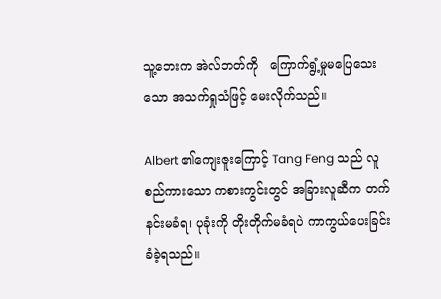သူ့ဘေးက အဲလ်ဘတ်ကို   ကြောက်ရွံ့မှုမပြေသေးသော အသက်ရှုသံဖြင့် မေးလိုက်သည်။

Albert ၏ကျေးဇူးကြောင့် Tang Feng သည် လူစည်ကားသော ကစားကွင်းတွင် အခြားလူဆီက တက်နင်းမခံရ၊ ပုခုံးကို တိုးတိုက်မခံရပဲ ကာကွယ်ပေးခြင်းခံခဲ့ရသည်။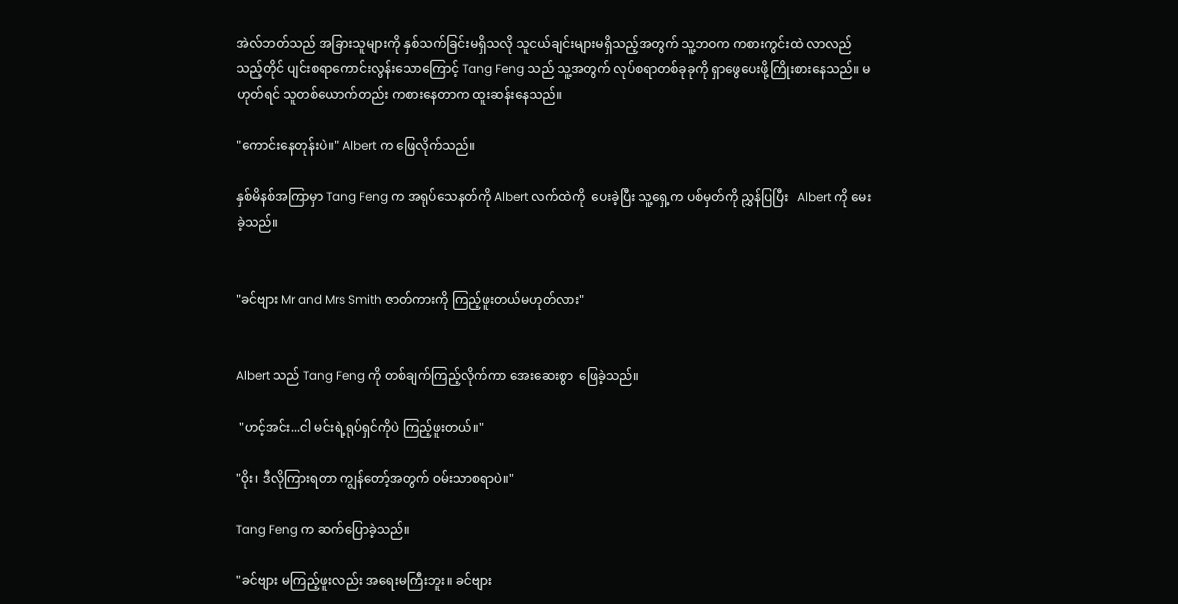အဲလ်ဘတ်သည် အခြားသူများကို နှစ်သက်ခြင်းမရှိသလို သူငယ်ချင်းများမရှိသည့်အတွက် သူ့ဘဝက ကစားကွင်းထဲ လာလည်သည့်တိုင် ပျင်းစရာကောင်းလွန်းသောကြောင့် Tang Feng သည် သူ့အတွက် လုပ်စရာတစ်ခုခုကို ရှာဖွေပေးဖို့ကြိုးစားနေသည်။ မဟုတ်ရင် သူတစ်ယောက်တည်း ကစားနေတာက ထူးဆန်းနေသည်။

"ကောင်းနေတုန်းပဲ။" Albert က ဖြေလိုက်သည်။

နှစ်မိနစ်အကြာမှာ Tang Feng က အရုပ်သေနတ်ကို Albert လက်ထဲကို  ပေးခဲ့ပြီး သူ့ရှေ့က ပစ်မှတ်ကို ညွှန်ပြပြီး   Albert ကို မေးခဲ့သည်။


"ခင်ဗျား Mr and Mrs Smith ဇာတ်ကားကို ကြည့်ဖူးတယ်မဟုတ်လား"


Albert သည် Tang Feng ကို တစ်ချက်ကြည့်လိုက်ကာ အေးဆေးစွာ  ဖြေခဲ့သည်။

 "ဟင့်အင်း...ငါ မင်းရဲ့ရုပ်ရှင်ကိုပဲ ကြည့်ဖူးတယ်။"

"ဝိုး၊ ဒီလိုကြားရတာ ကျွန်တော့်အတွက် ဝမ်းသာစရာပဲ။"

Tang Feng က ဆက်ပြောခဲ့သည်။

"ခင်ဗျား မကြည့်ဖူးလည်း အရေးမကြီးဘူး။ ခင်ဗျား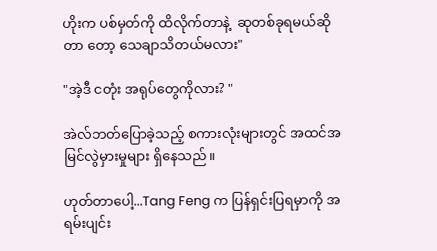ဟိုးက ပစ်မှတ်ကို ထိလိုက်တာနဲ့  ဆုတစ်ခုရမယ်ဆိုတာ တော့ သေချာသိတယ်မလား"

"အဲ့ဒီ ငတုံး အရုပ်တွေကိုလား? "

အဲလ်ဘတ်ပြောခဲ့သည့် စကားလုံးများတွင် အထင်အမြင်လွဲမှားမှုများ ရှိနေသည်။

ဟုတ်တာပေါ့...Tang Feng က ပြန်ရှင်းပြရမှာကို အရမ်းပျင်း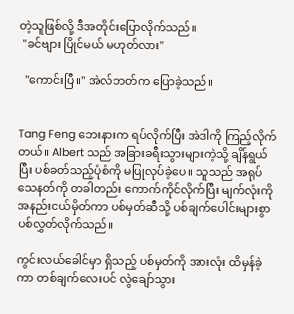တဲ့သူဖြစ်လို့ ဒီအတိုင်းပြောလိုက်သည်။
 "ခင်ဗျား ပြိုင်မယ် မဟုတ်လား"

  "ကောင်းပြီ။" အဲလ်ဘတ်က ပြောခဲ့သည်။


Tang Feng ဘေးနားက ရပ်လိုက်ပြီး အဲဒါကို ကြည့်လိုက်တယ်။ Albert သည် အခြားခရီးသွားများကဲ့သို့ ချိန်ရွယ်ပြီး ပစ်ခတ်သည့်ပုံစံကို မပြုလုပ်ခဲ့ပေ။ သူသည် အရုပ်သေနတ်ကို တခါတည်း ကောက်ကိုင်လိုက်ပြီး မျက်လုံးကို အနည်းငယ်မှိတ်ကာ ပစ်မှတ်ဆီသို့ ပစ်ချက်ပေါင်းများစွာ ပစ်လွှတ်လိုက်သည်။

ကွင်းလယ်ခေါင်မှာ ရှိသည့် ပစ်မှတ်ကို အားလုံး ထိမှန်ခဲ့ကာ တစ်ချက်လေးပင် လွဲချော်သွား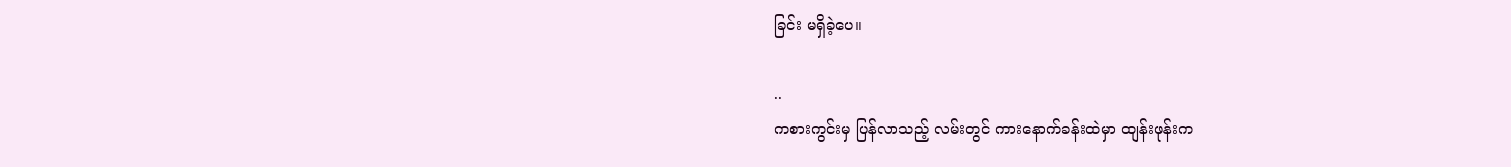ခြင်း မရှိခဲ့ပေ။

..
ကစားကွင်းမှ ပြန်လာသည့် လမ်းတွင် ကားနောက်ခန်းထဲမှာ ထျန်းဖုန်းက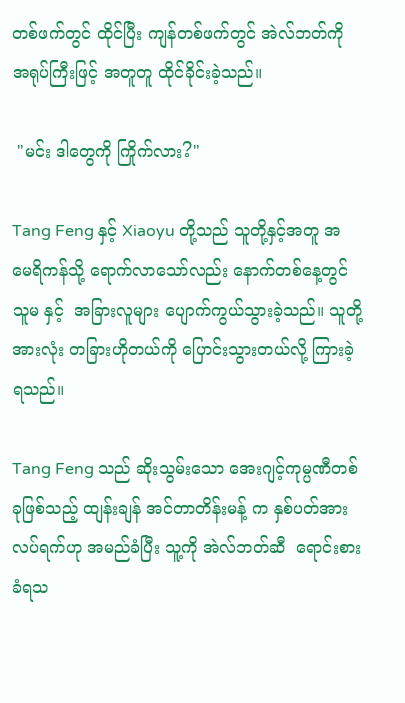တစ်ဖက်တွင် ထိုင်ပြီး ကျန်တစ်ဖက်တွင် အဲလ်ဘတ်ကို အရုပ်ကြီးဖြင့် အတူတူ ထိုင်ခိုင်းခဲ့သည်။

 "မင်း ဒါတွေကို ကြိုက်လား?"

Tang Feng နှင့် Xiaoyu တို့သည် သူတို့နှင့်အတူ အမေရိကန်သို့ ရောက်လာသော်လည်း နောက်တစ်နေ့တွင် သူမ နှင့်  အခြားလူများ ပျောက်ကွယ်သွားခဲ့သည်။ သူတို့အားလုံး တခြားဟိုတယ်ကို ပြောင်းသွားတယ်လို့ ကြားခဲ့ရသည်။

Tang Feng သည် ဆိုးသွမ်းသော အေးဂျင့်ကုမ္ပဏီတစ်ခုဖြစ်သည့် ထျန်းချန် အင်တာတိန်းမန့် က နှစ်ပတ်အားလပ်ရက်ဟု အမည်ခံပြီး သူ့ကို အဲလ်ဘတ်ဆီ  ရောင်းစားခံရသ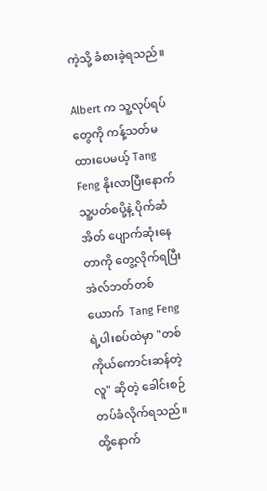ကဲ့သို့ ခံစားခဲ့ရသည်။

Albert က သူ့လုပ်ရပ်တွေကို ကန့်သတ်မထားပေမယ့် Tang Feng နိုးလာပြီးနောက် သူ့ပတ်စပို့နဲ့ ပိုက်ဆံအိတ် ပျောက်ဆုံးနေတာကို တွေ့လိုက်ရပြီး အဲလ်ဘတ်တစ်ယောက်  Tang Feng ရဲ့ပါးစပ်ထဲမှာ "တစ်ကိုယ်ကောင်းဆန်တဲ့လူ" ဆိုတဲ့ ခေါင်းစဉ်တပ်ခံလိုက်ရသည်။ ထို့နောက်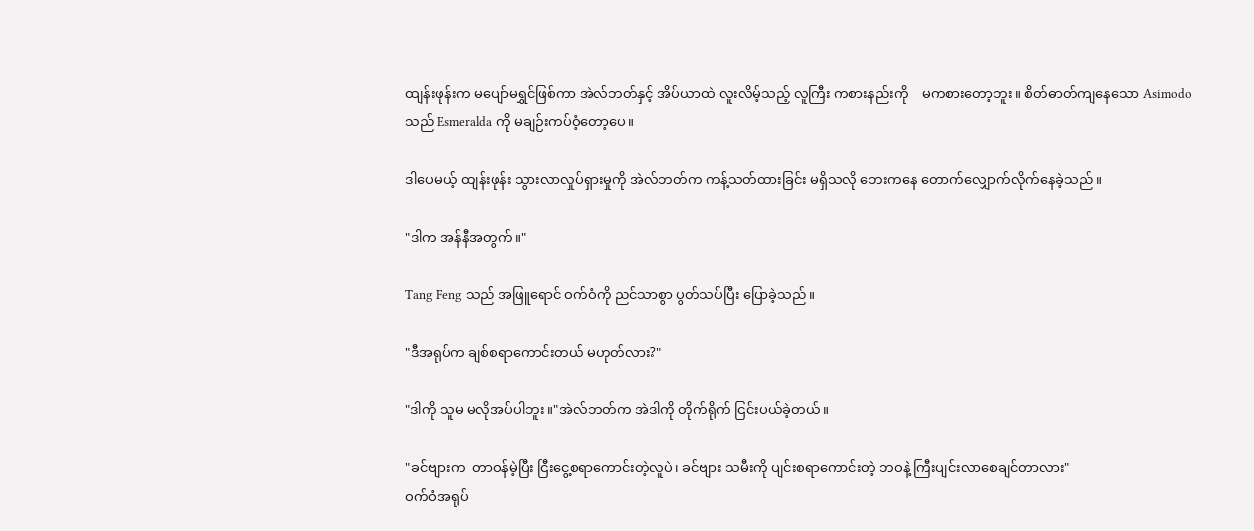ထျန်းဖုန်းက မပျော်မရွှင်ဖြစ်ကာ အဲလ်ဘတ်နှင့် အိပ်ယာထဲ လူးလိမ့်သည့် လူကြီး ကစားနည်းကို    မကစားတော့ဘူး။ စိတ်ဓာတ်ကျနေသော Asimodo သည် Esmeralda ကို မချဉ်းကပ်ဝံ့တော့ပေ။

ဒါပေမယ့် ထျန်းဖုန်း သွားလာလှုပ်ရှားမှုကို အဲလ်ဘတ်က ကန့်သတ်ထားခြင်း မရှိသလို ဘေးကနေ တောက်လျှောက်လိုက်နေခဲ့သည်။

"ဒါက အန်နီအတွက်။"

Tang Feng သည် အဖြူရောင် ဝက်ဝံကို ညင်သာစွာ ပွတ်သပ်ပြီး ပြောခဲ့သည်။

"ဒီအရုပ်က ချစ်စရာကောင်းတယ် မဟုတ်လား?"

"ဒါကို သူမ မလိုအပ်ပါဘူး။"အဲလ်ဘတ်က အဲဒါကို တိုက်ရိုက် ငြင်းပယ်ခဲ့တယ်။

"ခင်ဗျားက  တာဝန်မဲ့ပြီး ငြီးငွေ့စရာကောင်းတဲ့လူပဲ၊ ခင်ဗျား သမီးကို ပျင်းစရာကောင်းတဲ့ ဘဝနဲ့ ကြီးပျင်းလာစေချင်တာလား"
ဝက်ဝံအရုပ်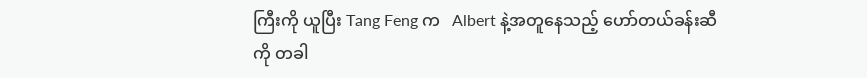ကြီးကို ယူပြီး Tang Feng က   Albert နဲ့အတူနေသည့် ဟော်တယ်ခန်းဆီကို တခါ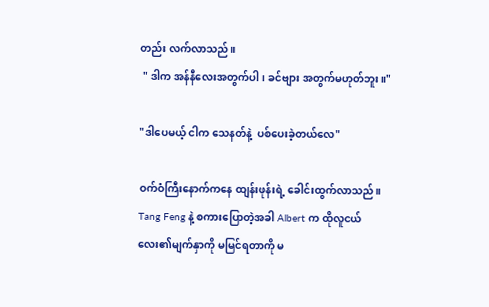တည်း လက်လာသည်။
 " ဒါက အန်နီလေးအတွက်ပါ၊ ခင်ဗျား အတွက်မဟုတ်ဘူး။"

"ဒါပေမယ့် ငါက သေနတ်နဲ့  ပစ်ပေးခဲ့တယ်လေ"

ဝက်ဝံကြီးနောက်ကနေ ထျန်းဖုန်းရဲ့ ခေါင်းထွက်လာသည်။  Tang Feng နဲ့ စကားပြောတဲ့အခါ Albert က ထိုလူငယ်လေး၏မျက်နှာကို မမြင်ရတာကို မ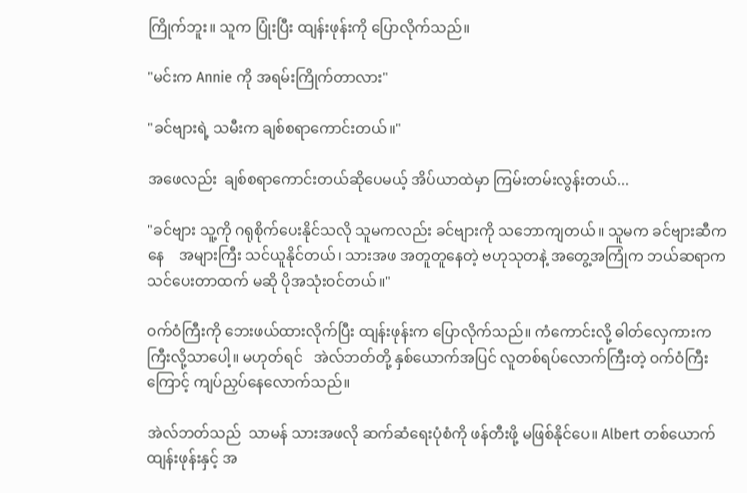ကြိုက်ဘူး။ သူက ပြုံးပြီး ထျန်းဖုန်းကို ပြောလိုက်သည်။

"မင်းက Annie ကို အရမ်းကြိုက်တာလား"

"ခင်ဗျားရဲ့ သမီးက ချစ်စရာကောင်းတယ်။"

အဖေလည်း  ချစ်စရာကောင်းတယ်ဆိုပေမယ့် အိပ်ယာထဲမှာ ကြမ်းတမ်းလွန်းတယ်...

"ခင်ဗျား သူ့ကို ဂရုစိုက်ပေးနိုင်သလို သူမကလည်း ခင်ဗျားကို သဘောကျတယ်။ သူမက ခင်ဗျားဆီကနေ    အများကြီး သင်ယူနိုင်တယ်၊ သားအဖ အတူတူနေတဲ့ ဗဟုသုတနဲ့ အတွေ့အကြုံက ဘယ်ဆရာက သင်ပေးတာထက် မဆို ပိုအသုံးဝင်တယ်။"

ဝက်ဝံကြီးကို ဘေးဖယ်ထားလိုက်ပြီး ထျန်းဖုန်းက ပြောလိုက်သည်။ ကံကောင်းလို့ ဓါတ်လှေကားက ကြီးလို့သာပေါ့။ မဟုတ်ရင်   အဲလ်ဘတ်တို့ နှစ်ယောက်အပြင် လူတစ်ရပ်လောက်ကြီးတဲ့ ဝက်ဝံကြီးကြောင့် ကျပ်ညှပ်နေလောက်သည်။

အဲလ်ဘတ်သည်  သာမန် သားအဖလို ဆက်ဆံရေးပုံစံကို ဖန်တီးဖို့ မဖြစ်နိုင်ပေ။ Albert တစ်ယောက် ထျန်းဖုန်းနှင့် အ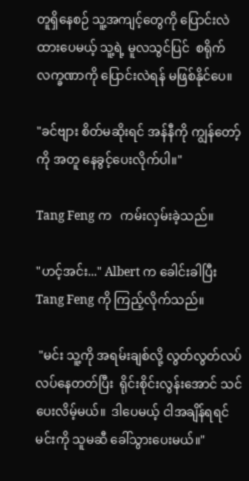တူရှိနေစဉ် သူ့အကျင့်တွေကို ပြောင်းလဲထားပေမယ့် သူ့ရဲ့ မူလသွင်ပြင်  စရိုက်လက္ခဏာကို ပြောင်းလဲရန် မဖြစ်နိုင်ပေ။

"ခင်ဗျား စိတ်မဆိုးရင် အန်နီကို ကျွန်တော့်ကို အတူ နေခွင့်ပေးလိုက်ပါ။"

Tang Feng က   ကမ်းလှမ်းခဲ့သည်။

"ဟင့်အင်း..." Albert က ခေါင်းခါပြီး Tang Feng ကို ကြည့်လိုက်သည်။

 "မင်း သူ့ကို အရမ်းချစ်လို့ လွတ်လွတ်လပ်လပ်နေတတ်ပြီး  ရိုင်းစိုင်းလွန်းအောင် သင်ပေးလိမ့်မယ်။  ဒါပေမယ့် ငါအချိန်ရရင် မင်းကို သူမဆီ ခေါ်သွားပေးမယ်။"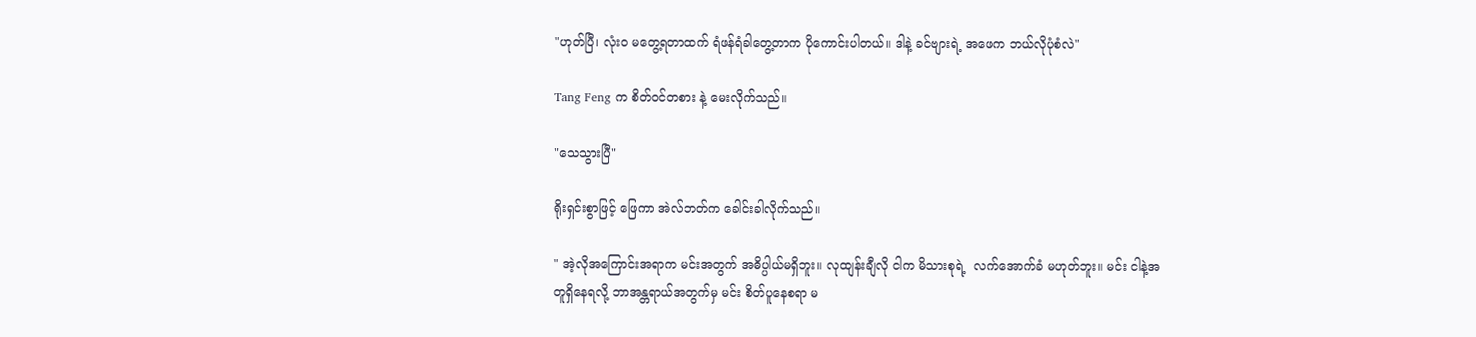"ဟုတ်ပြီ၊ လုံးဝ မတွေ့ရတာထက် ရံဖန်ရံခါတွေ့တာက ပိုကောင်းပါတယ်။ ဒါနဲ့ ခင်ဗျားရဲ့ အဖေက ဘယ်လိုပုံစံလဲ"

Tang Feng က စိတ်ဝင်တစား နဲ့ မေးလိုက်သည်။

"သေသွားပြီ"

ရိုးရှင်းစွာဖြင့် ဖြေကာ အဲလ်ဘတ်က ခေါင်းခါလိုက်သည်။

" အဲ့လိုအကြောင်းအရာက မင်းအတွက် အဓိပ္ပါယ်မရှိဘူး။ လုထျန်းချီလို ငါက မိသားစုရဲ့  လက်အောက်ခံ မဟုတ်ဘူး။ မင်း ငါနဲ့အတူရှိနေရလို့ ဘာအန္တရာယ်အတွက်မှ မင်း စိတ်ပူနေစရာ မ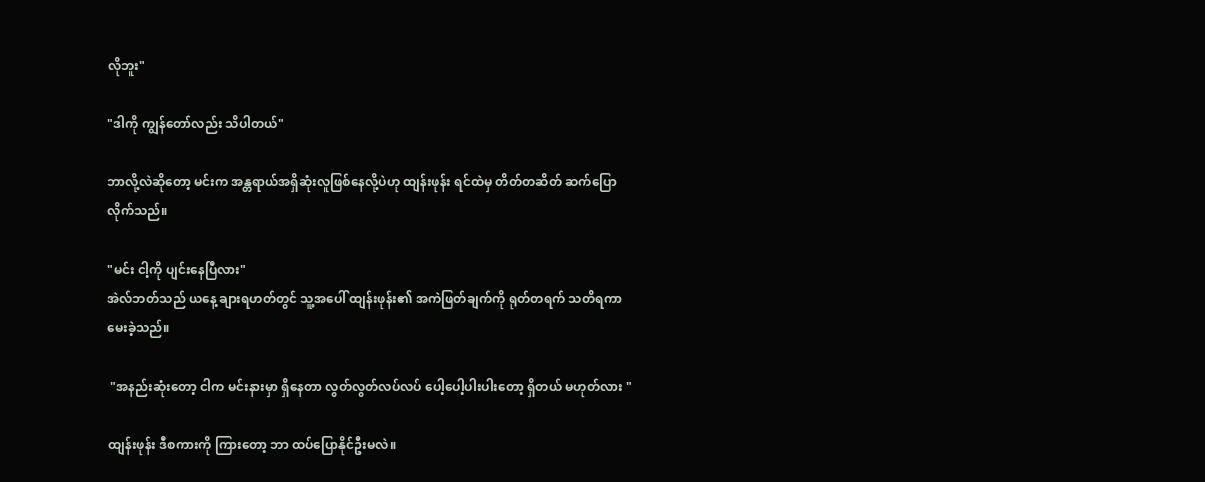လိုဘူး"

"ဒါကို ကျွန်တော်လည်း သိပါတယ်"

ဘာလို့လဲဆိုတော့ မင်းက အန္တရာယ်အရှိဆုံးလူဖြစ်နေလို့ပဲဟု ထျန်းဖုန်း ရင်ထဲမှ တိတ်တဆိတ် ဆက်ပြောလိုက်သည်။

"မင်း ငါ့ကို ပျင်းနေပြီလား"
အဲလ်ဘတ်သည် ယနေ့ ချားရဟတ်တွင် သူ့အပေါ် ထျန်းဖုန်း၏ အကဲဖြတ်ချက်ကို ရုတ်တရက် သတိရကာ မေးခဲ့သည်။

 "အနည်းဆုံးတော့ ငါက မင်းနားမှာ ရှိနေတာ လွတ်လွတ်လပ်လပ် ပေါ့ပေါ့ပါးပါးတော့ ရှိတယ် မဟုတ်လား "

ထျန်းဖုန်း ဒီစကားကို ကြားတော့ ဘာ ထပ်ပြောနိုင်ဦးမလဲ။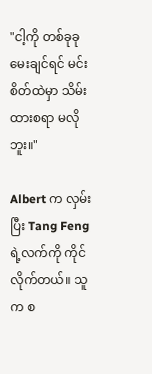"ငါ့ကို တစ်ခုခုမေးချင်ရင် မင်းစိတ်ထဲမှာ သိမ်းထားစရာ မလိုဘူး။"

Albert က လှမ်းပြီး Tang Feng ရဲ့လက်ကို ကိုင်လိုက်တယ်။ သူက စ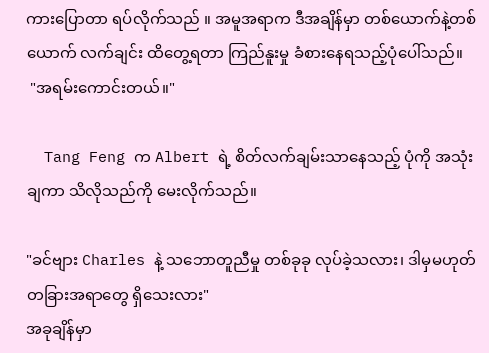ကားပြောတာ ရပ်လိုက်သည် ။ အမူအရာက ဒီအချိန်မှာ တစ်ယောက်နဲ့တစ်ယောက် လက်ချင်း ထိတွေ့ရတာ ကြည်နူးမှု ခံစားနေရသည့်ပုံပေါ်သည်။
 "အရမ်းကောင်းတယ်။"

  Tang Feng က Albert ရဲ့ စိတ်လက်ချမ်းသာနေသည့် ပုံကို အသုံးချကာ သိလိုသည်ကို မေးလိုက်သည်။

"ခင်ဗျား Charles နဲ့ သဘောတူညီမှု တစ်ခုခု လုပ်ခဲ့သလား၊ ဒါမှမဟုတ် တခြားအရာတွေ ရှိသေးလား"
အခုချိန်မှာ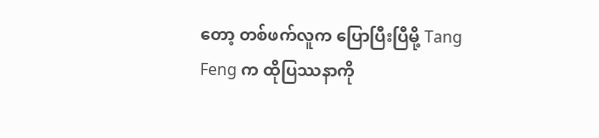တော့ တစ်ဖက်လူက ပြောပြီးပြီမို့ Tang Feng က ထိုပြဿနာကို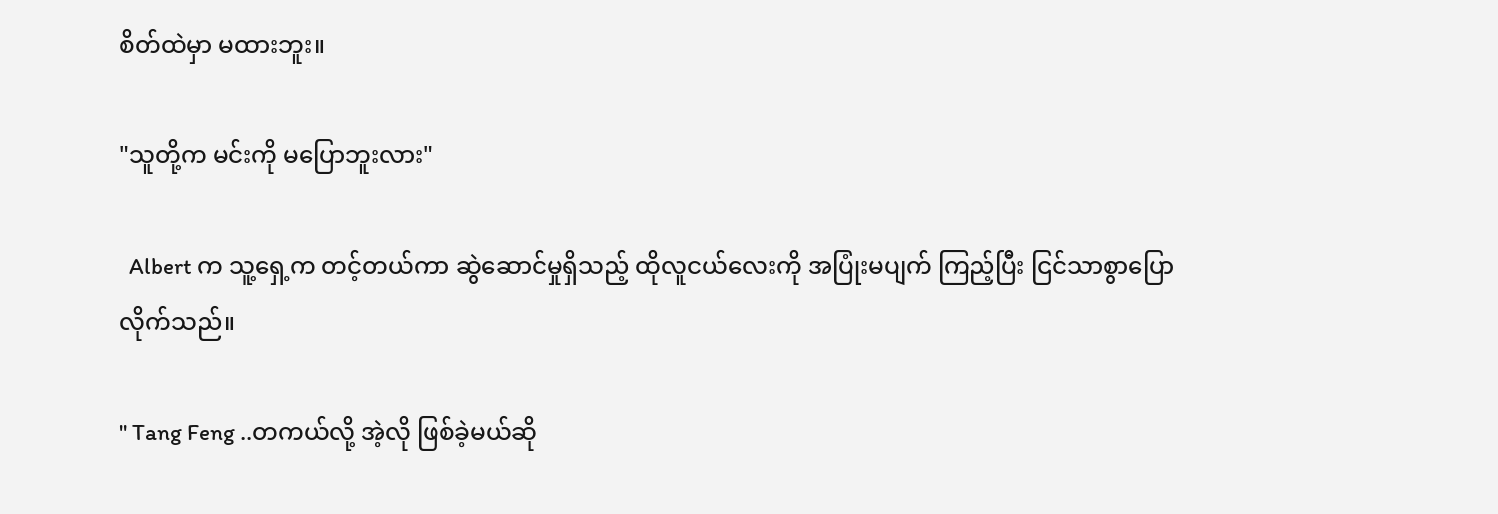စိတ်ထဲမှာ မထားဘူး။

"သူတို့က မင်းကို မပြောဘူးလား"

  Albert က သူ့ရှေ့က တင့်တယ်ကာ ဆွဲဆောင်မှုရှိသည့် ထိုလူငယ်လေးကို အပြုံးမပျက် ကြည့်ပြီး ငြင်သာစွာပြောလိုက်သည်။

" Tang Feng ..တကယ်လို့ အဲ့လို ဖြစ်ခဲ့မယ်ဆို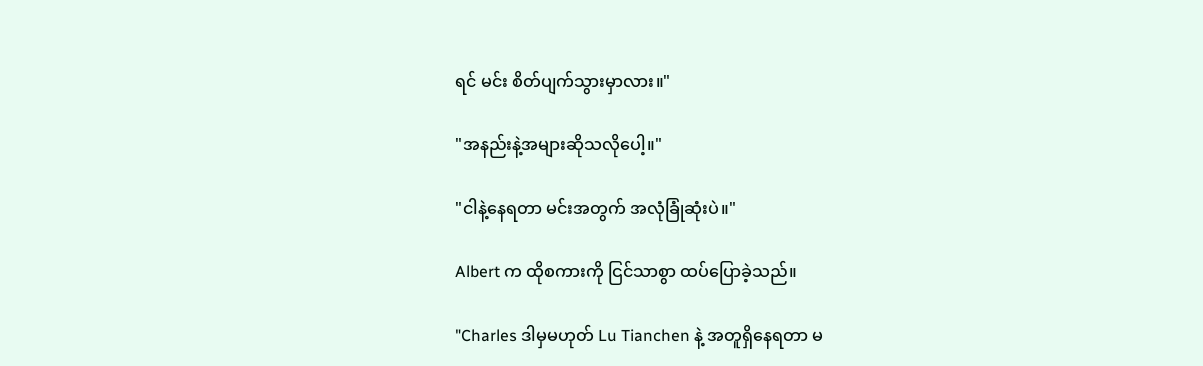ရင် မင်း စိတ်ပျက်သွားမှာလား။"

"အနည်းနဲ့အများဆိုသလိုပေါ့။"

"ငါနဲ့နေရတာ မင်းအတွက် အလုံခြုံဆုံးပဲ။"

Albert က ထိုစကားကို ငြင်သာစွာ ထပ်ပြောခဲ့သည်။

"Charles ဒါမှမဟုတ် Lu Tianchen နဲ့ အတူရှိနေရတာ မ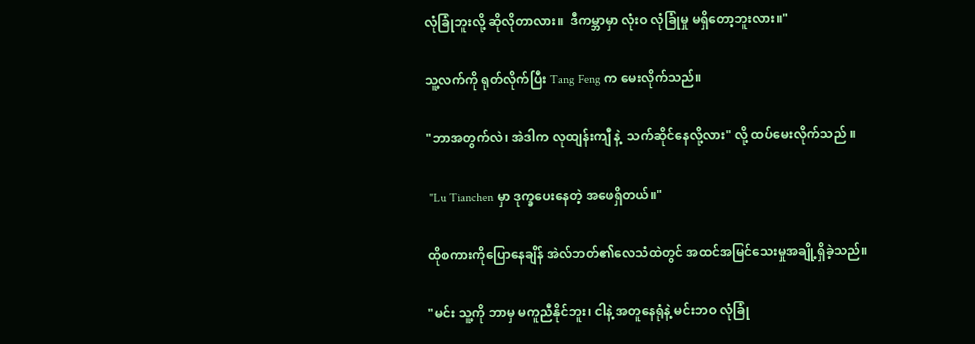လုံခြုံဘူးလို့ ဆိုလိုတာလား။  ဒီကမ္ဘာမှာ လုံးဝ လုံခြုံမှု မရှိတော့ဘူးလား။"

သူ့လက်ကို ရုတ်လိုက်ပြီး Tang Feng က မေးလိုက်သည်။

"ဘာအတွက်လဲ၊ အဲဒါက လုထျန်းကျီ နဲ့  သက်ဆိုင်နေလို့လား" လို့ ထပ်မေးလိုက်သည် ။

 "Lu Tianchen မှာ ဒုက္ခပေးနေတဲ့ အဖေရှိတယ်။"

ထိုစကားကိုပြောနေချိန် အဲလ်ဘတ်၏လေသံထဲတွင် အထင်အမြင်သေးမှုအချို့ရှိခဲ့သည်။

"မင်း သူ့ကို ဘာမှ မကူညီနိုင်ဘူး၊ ငါနဲ့ အတူနေရုံနဲ့ မင်းဘဝ လုံခြုံ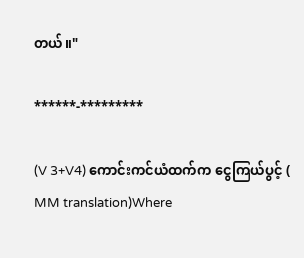တယ်။"

******-*********

(V 3+V4) ကောင်းကင်ယံထက်က ငွေကြယ်ပွင့် ( MM translation)Where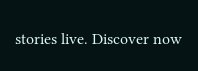stories live. Discover now